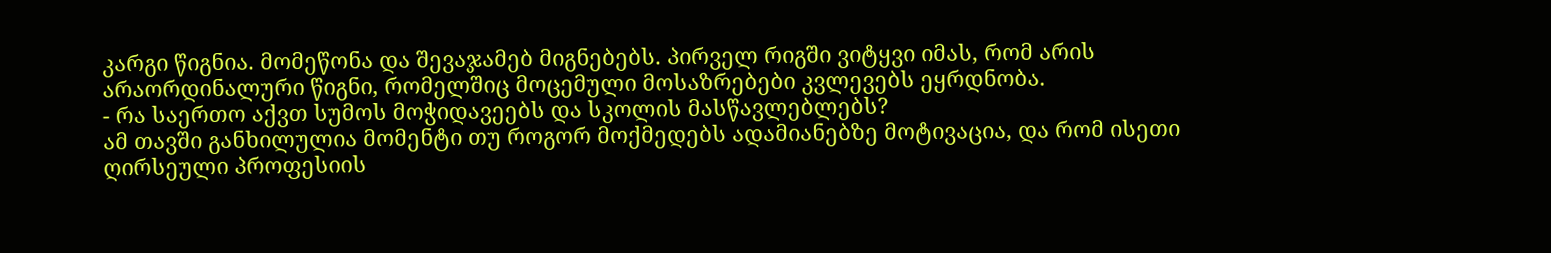კარგი წიგნია. მომეწონა და შევაჯამებ მიგნებებს. პირველ რიგში ვიტყვი იმას, რომ არის არაორდინალური წიგნი, რომელშიც მოცემული მოსაზრებები კვლევებს ეყრდნობა.
- რა საერთო აქვთ სუმოს მოჭიდავეებს და სკოლის მასწავლებლებს?
ამ თავში განხილულია მომენტი თუ როგორ მოქმედებს ადამიანებზე მოტივაცია, და რომ ისეთი ღირსეული პროფესიის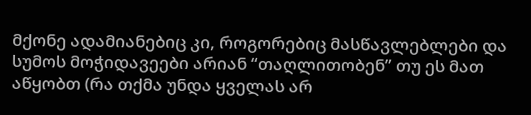მქონე ადამიანებიც კი, როგორებიც მასწავლებლები და სუმოს მოჭიდავეები არიან “თაღლითობენ” თუ ეს მათ აწყობთ (რა თქმა უნდა ყველას არ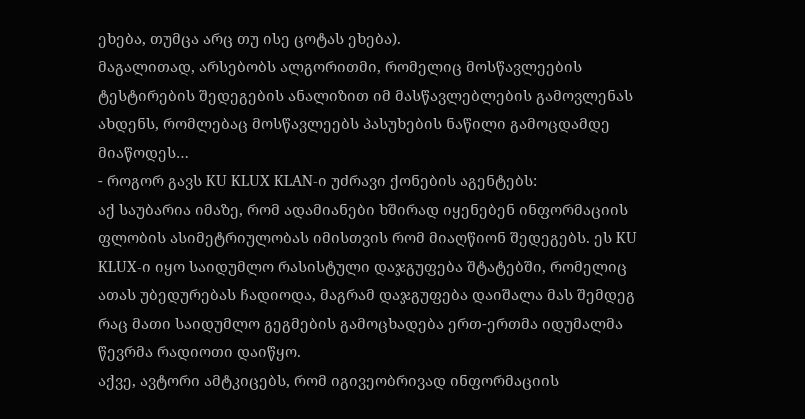ეხება, თუმცა არც თუ ისე ცოტას ეხება).
მაგალითად, არსებობს ალგორითმი, რომელიც მოსწავლეების ტესტირების შედეგების ანალიზით იმ მასწავლებლების გამოვლენას ახდენს, რომლებაც მოსწავლეებს პასუხების ნაწილი გამოცდამდე მიაწოდეს…
- როგორ გავს KU KLUX KLAN-ი უძრავი ქონების აგენტებს:
აქ საუბარია იმაზე, რომ ადამიანები ხშირად იყენებენ ინფორმაციის ფლობის ასიმეტრიულობას იმისთვის რომ მიაღწიონ შედეგებს. ეს KU KLUX-ი იყო საიდუმლო რასისტული დაჯგუფება შტატებში, რომელიც ათას უბედურებას ჩადიოდა, მაგრამ დაჯგუფება დაიშალა მას შემდეგ რაც მათი საიდუმლო გეგმების გამოცხადება ერთ-ერთმა იდუმალმა წევრმა რადიოთი დაიწყო.
აქვე, ავტორი ამტკიცებს, რომ იგივეობრივად ინფორმაციის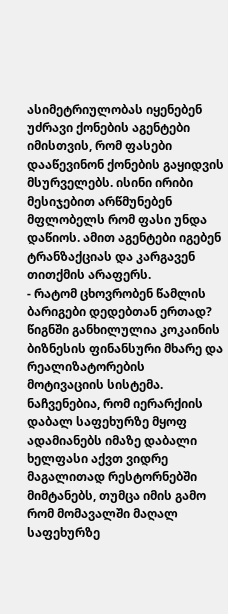ასიმეტრიულობას იყენებენ უძრავი ქონების აგენტები იმისთვის, რომ ფასები დააწევინონ ქონების გაყიდვის მსურველებს. ისინი ირიბი მესიჯებით არწმუნებენ მფლობელს რომ ფასი უნდა დაწიოს. ამით აგენტები იგებენ ტრანზაქციას და კარგავენ თითქმის არაფერს.
- რატომ ცხოვრობენ წამლის ბარიგები დედებთან ერთად?
წიგნში განხილულია კოკაინის ბიზნესის ფინანსური მხარე და რეალიზატორების მოტივაციის სისტემა. ნაჩვენებია, რომ იერარქიის დაბალ საფეხურზე მყოფ ადამიანებს იმაზე დაბალი ხელფასი აქვთ ვიდრე მაგალითად რესტორნებში მიმტანებს, თუმცა იმის გამო რომ მომავალში მაღალ საფეხურზე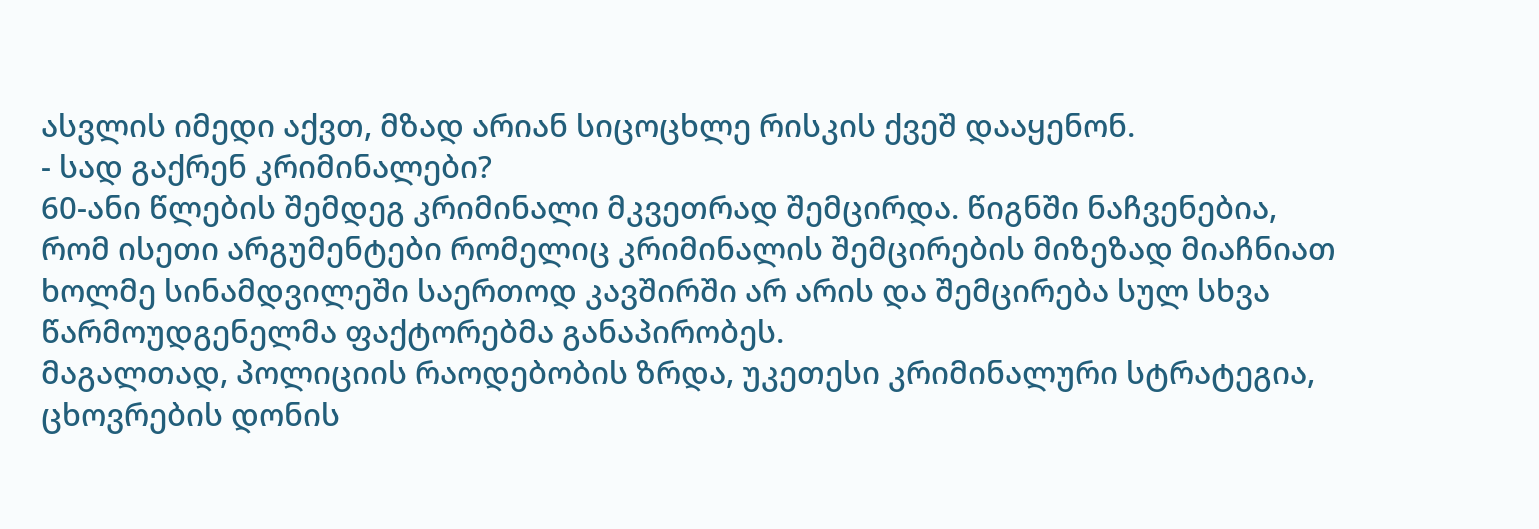ასვლის იმედი აქვთ, მზად არიან სიცოცხლე რისკის ქვეშ დააყენონ.
- სად გაქრენ კრიმინალები?
60-ანი წლების შემდეგ კრიმინალი მკვეთრად შემცირდა. წიგნში ნაჩვენებია, რომ ისეთი არგუმენტები რომელიც კრიმინალის შემცირების მიზეზად მიაჩნიათ ხოლმე სინამდვილეში საერთოდ კავშირში არ არის და შემცირება სულ სხვა წარმოუდგენელმა ფაქტორებმა განაპირობეს.
მაგალთად, პოლიციის რაოდებობის ზრდა, უკეთესი კრიმინალური სტრატეგია, ცხოვრების დონის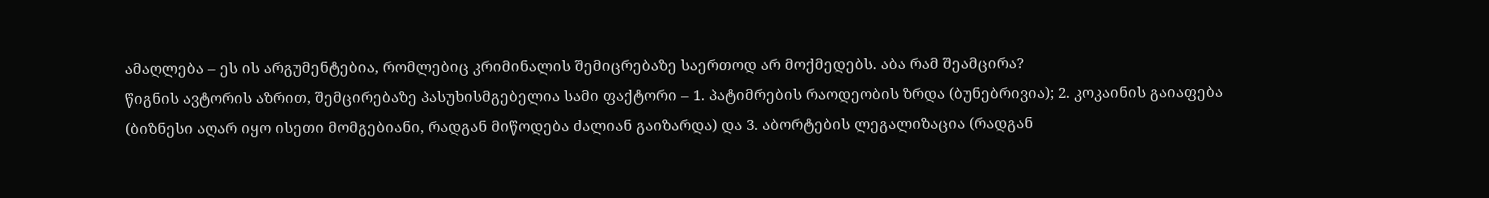ამაღლება – ეს ის არგუმენტებია, რომლებიც კრიმინალის შემიცრებაზე საერთოდ არ მოქმედებს. აბა რამ შეამცირა?
წიგნის ავტორის აზრით, შემცირებაზე პასუხისმგებელია სამი ფაქტორი – 1. პატიმრების რაოდეობის ზრდა (ბუნებრივია); 2. კოკაინის გაიაფება (ბიზნესი აღარ იყო ისეთი მომგებიანი, რადგან მიწოდება ძალიან გაიზარდა) და 3. აბორტების ლეგალიზაცია (რადგან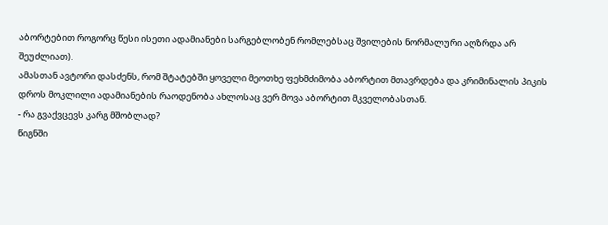აბორტებით როგორც წესი ისეთი ადამიანები სარგებლობენ რომლებსაც შვილების ნორმალური აღზრდა არ შეუძლიათ).
ამასთან ავტორი დასძენს, რომ შტატებში ყოველი მეოთხე ფეხმძიმობა აბორტით მთავრდება და კრიმინალის პიკის დროს მოკლილი ადამიანების რაოდენობა ახლოსაც ვერ მოვა აბორტით მკველობასთან.
- რა გვაქვცევს კარგ მშობლად?
წიგნში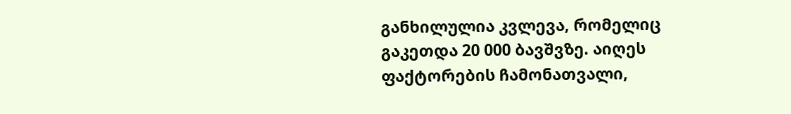განხილულია კვლევა, რომელიც გაკეთდა 20 000 ბავშვზე. აიღეს ფაქტორების ჩამონათვალი,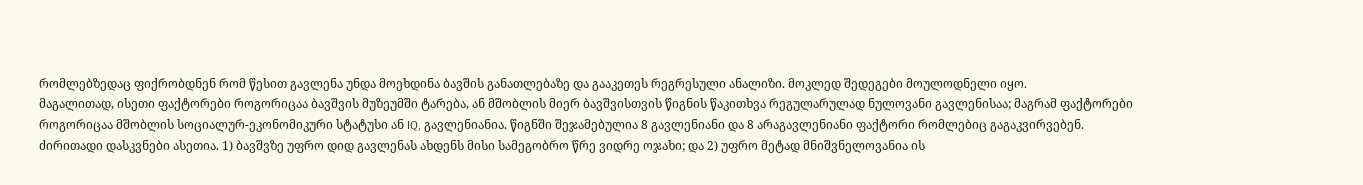რომლებზედაც ფიქრობდნენ რომ წესით გავლენა უნდა მოეხდინა ბავშის განათლებაზე და გააკეთეს რეგრესული ანალიზი. მოკლედ შედეგები მოულოდნელი იყო.
მაგალითად, ისეთი ფაქტორები როგორიცაა ბავშვის მუზეუმში ტარება, ან მშობლის მიერ ბავშვისთვის წიგნის წაკითხვა რეგულარულად ნულოვანი გავლენისაა; მაგრამ ფაქტორები როგორიცაა მშობლის სოციალურ-ეკონომიკური სტატუსი ან IQ, გავლენიანია. წიგნში შეჯამებულია 8 გავლენიანი და 8 არაგავლენიანი ფაქტორი რომლებიც გაგაკვირვებენ.
ძირითადი დასკვნები ასეთია. 1) ბავშვზე უფრო დიდ გავლენას ახდენს მისი სამეგობრო წრე ვიდრე ოჯახი; და 2) უფრო მეტად მნიშვნელოვანია ის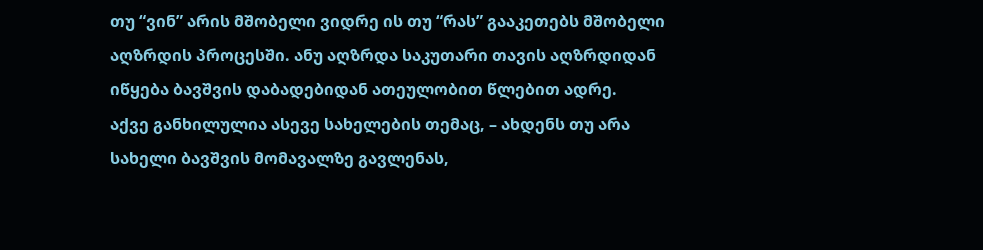თუ “ვინ” არის მშობელი ვიდრე ის თუ “რას” გააკეთებს მშობელი აღზრდის პროცესში. ანუ აღზრდა საკუთარი თავის აღზრდიდან იწყება ბავშვის დაბადებიდან ათეულობით წლებით ადრე.
აქვე განხილულია ასევე სახელების თემაც, – ახდენს თუ არა სახელი ბავშვის მომავალზე გავლენას,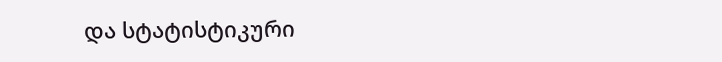და სტატისტიკური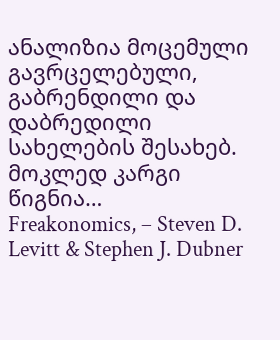ანალიზია მოცემული გავრცელებული, გაბრენდილი და დაბრედილი სახელების შესახებ.
მოკლედ კარგი წიგნია…
Freakonomics, – Steven D. Levitt & Stephen J. Dubner